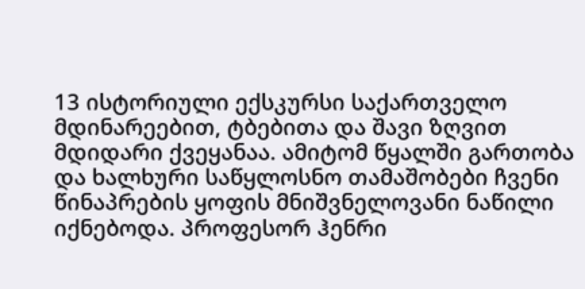13 ისტორიული ექსკურსი საქართველო მდინარეებით, ტბებითა და შავი ზღვით მდიდარი ქვეყანაა. ამიტომ წყალში გართობა და ხალხური საწყლოსნო თამაშობები ჩვენი წინაპრების ყოფის მნიშვნელოვანი ნაწილი იქნებოდა. პროფესორ ჰენრი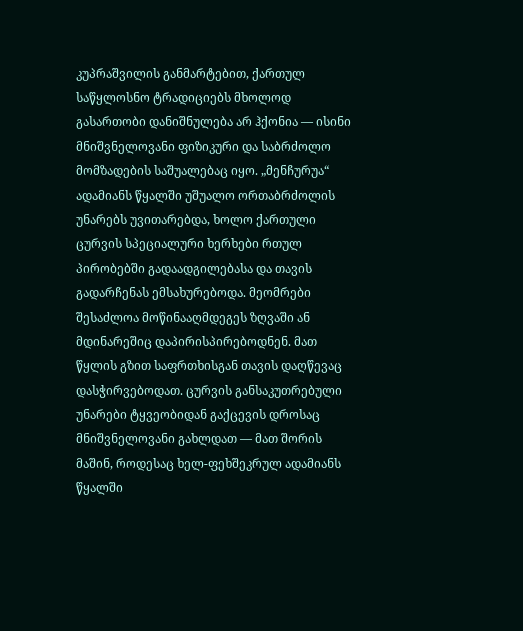კუპრაშვილის განმარტებით, ქართულ საწყლოსნო ტრადიციებს მხოლოდ გასართობი დანიშნულება არ ჰქონია — ისინი მნიშვნელოვანი ფიზიკური და საბრძოლო მომზადების საშუალებაც იყო. „მენჩურუა“ ადამიანს წყალში უშუალო ორთაბრძოლის უნარებს უვითარებდა, ხოლო ქართული ცურვის სპეციალური ხერხები რთულ პირობებში გადაადგილებასა და თავის გადარჩენას ემსახურებოდა. მეომრები შესაძლოა მოწინააღმდეგეს ზღვაში ან მდინარეშიც დაპირისპირებოდნენ. მათ წყლის გზით საფრთხისგან თავის დაღწევაც დასჭირვებოდათ. ცურვის განსაკუთრებული უნარები ტყვეობიდან გაქცევის დროსაც მნიშვნელოვანი გახლდათ — მათ შორის მაშინ, როდესაც ხელ-ფეხშეკრულ ადამიანს წყალში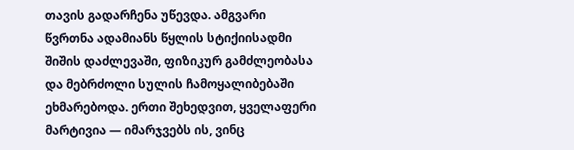თავის გადარჩენა უწევდა. ამგვარი წვრთნა ადამიანს წყლის სტიქიისადმი შიშის დაძლევაში, ფიზიკურ გამძლეობასა და მებრძოლი სულის ჩამოყალიბებაში ეხმარებოდა. ერთი შეხედვით, ყველაფერი მარტივია — იმარჯვებს ის, ვინც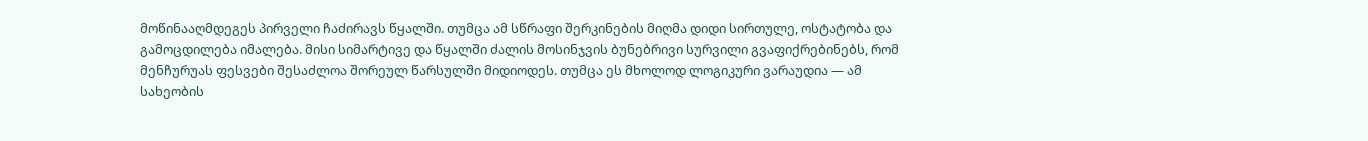მოწინააღმდეგეს პირველი ჩაძირავს წყალში. თუმცა ამ სწრაფი შერკინების მიღმა დიდი სირთულე, ოსტატობა და გამოცდილება იმალება. მისი სიმარტივე და წყალში ძალის მოსინჯვის ბუნებრივი სურვილი გვაფიქრებინებს, რომ მენჩურუას ფესვები შესაძლოა შორეულ წარსულში მიდიოდეს. თუმცა ეს მხოლოდ ლოგიკური ვარაუდია — ამ სახეობის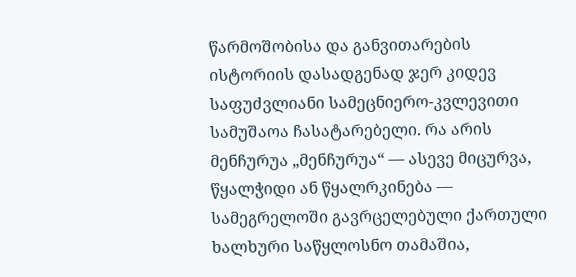წარმოშობისა და განვითარების ისტორიის დასადგენად ჯერ კიდევ საფუძვლიანი სამეცნიერო-კვლევითი სამუშაოა ჩასატარებელი. რა არის მენჩურუა „მენჩურუა“ — ასევე მიცურვა, წყალჭიდი ან წყალრკინება — სამეგრელოში გავრცელებული ქართული ხალხური საწყლოსნო თამაშია,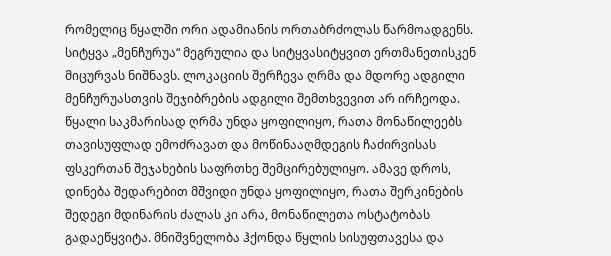რომელიც წყალში ორი ადამიანის ორთაბრძოლას წარმოადგენს. სიტყვა „მენჩურუა“ მეგრულია და სიტყვასიტყვით ერთმანეთისკენ მიცურვას ნიშნავს. ლოკაციის შერჩევა ღრმა და მდორე ადგილი მენჩურუასთვის შეჯიბრების ადგილი შემთხვევით არ ირჩეოდა. წყალი საკმარისად ღრმა უნდა ყოფილიყო, რათა მონაწილეებს თავისუფლად ემოძრავათ და მოწინააღმდეგის ჩაძირვისას ფსკერთან შეჯახების საფრთხე შემცირებულიყო. ამავე დროს, დინება შედარებით მშვიდი უნდა ყოფილიყო, რათა შერკინების შედეგი მდინარის ძალას კი არა, მონაწილეთა ოსტატობას გადაეწყვიტა. მნიშვნელობა ჰქონდა წყლის სისუფთავესა და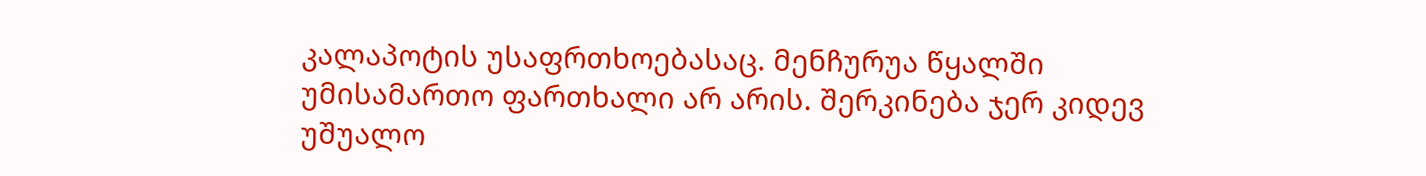კალაპოტის უსაფრთხოებასაც. მენჩურუა წყალში უმისამართო ფართხალი არ არის. შერკინება ჯერ კიდევ უშუალო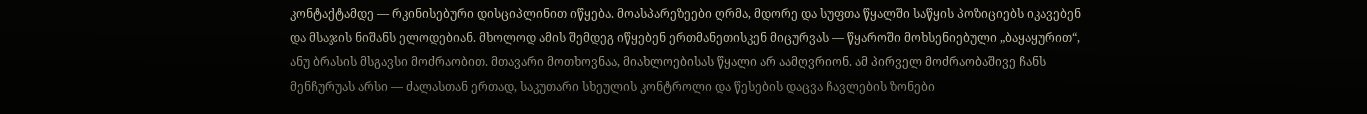კონტაქტამდე — რკინისებური დისციპლინით იწყება. მოასპარეზეები ღრმა, მდორე და სუფთა წყალში საწყის პოზიციებს იკავებენ და მსაჯის ნიშანს ელოდებიან. მხოლოდ ამის შემდეგ იწყებენ ერთმანეთისკენ მიცურვას — წყაროში მოხსენიებული „ბაყაყურით“, ანუ ბრასის მსგავსი მოძრაობით. მთავარი მოთხოვნაა, მიახლოებისას წყალი არ აამღვრიონ. ამ პირველ მოძრაობაშივე ჩანს მენჩურუას არსი — ძალასთან ერთად, საკუთარი სხეულის კონტროლი და წესების დაცვა ჩავლების ზონები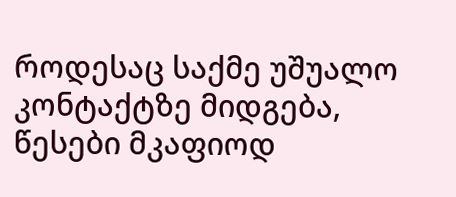როდესაც საქმე უშუალო კონტაქტზე მიდგება, წესები მკაფიოდ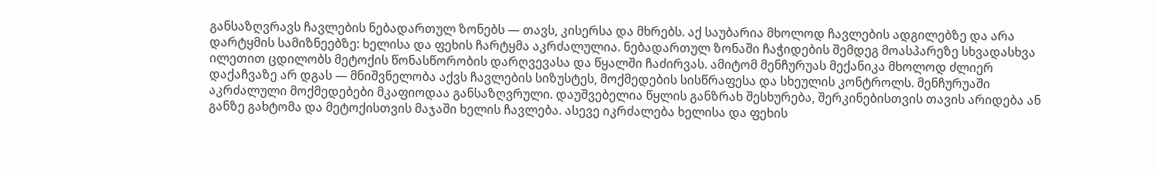განსაზღვრავს ჩავლების ნებადართულ ზონებს — თავს, კისერსა და მხრებს. აქ საუბარია მხოლოდ ჩავლების ადგილებზე და არა დარტყმის სამიზნეებზე: ხელისა და ფეხის ჩარტყმა აკრძალულია. ნებადართულ ზონაში ჩაჭიდების შემდეგ მოასპარეზე სხვადასხვა ილეთით ცდილობს მეტოქის წონასწორობის დარღვევასა და წყალში ჩაძირვას. ამიტომ მენჩურუას მექანიკა მხოლოდ ძლიერ დაქაჩვაზე არ დგას — მნიშვნელობა აქვს ჩავლების სიზუსტეს, მოქმედების სისწრაფესა და სხეულის კონტროლს. მენჩურუაში აკრძალული მოქმედებები მკაფიოდაა განსაზღვრული. დაუშვებელია წყლის განზრახ შესხურება, შერკინებისთვის თავის არიდება ან განზე გახტომა და მეტოქისთვის მაჯაში ხელის ჩავლება. ასევე იკრძალება ხელისა და ფეხის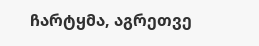ჩარტყმა, აგრეთვე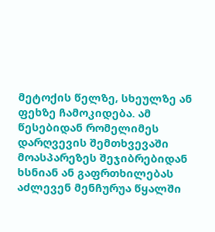მეტოქის წელზე, სხეულზე ან ფეხზე ჩამოკიდება. ამ წესებიდან რომელიმეს დარღვევის შემთხვევაში მოასპარეზეს შეჯიბრებიდან ხსნიან ან გაფრთხილებას აძლევენ მენჩურუა წყალში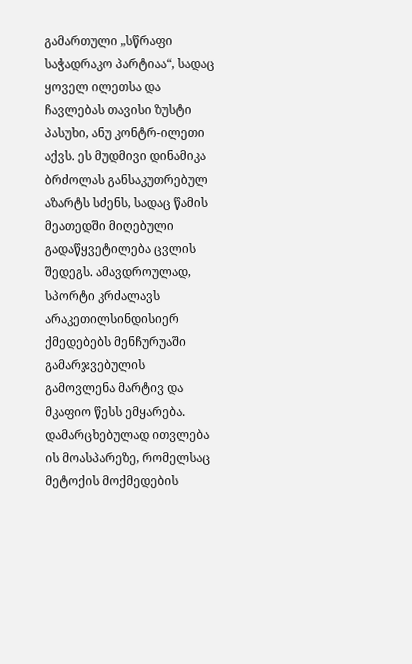გამართული „სწრაფი საჭადრაკო პარტიაა“, სადაც ყოველ ილეთსა და ჩავლებას თავისი ზუსტი პასუხი, ანუ კონტრ-ილეთი აქვს. ეს მუდმივი დინამიკა ბრძოლას განსაკუთრებულ აზარტს სძენს, სადაც წამის მეათედში მიღებული გადაწყვეტილება ცვლის შედეგს. ამავდროულად, სპორტი კრძალავს არაკეთილსინდისიერ ქმედებებს მენჩურუაში გამარჯვებულის გამოვლენა მარტივ და მკაფიო წესს ემყარება. დამარცხებულად ითვლება ის მოასპარეზე, რომელსაც მეტოქის მოქმედების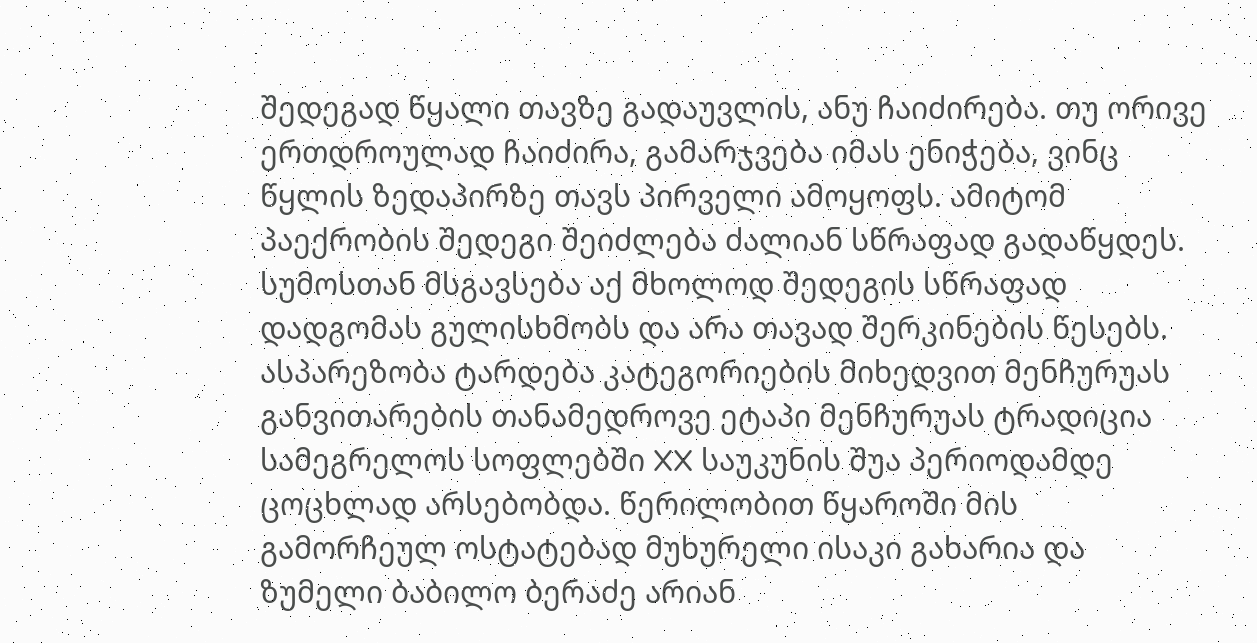შედეგად წყალი თავზე გადაუვლის, ანუ ჩაიძირება. თუ ორივე ერთდროულად ჩაიძირა, გამარჯვება იმას ენიჭება, ვინც წყლის ზედაპირზე თავს პირველი ამოყოფს. ამიტომ პაექრობის შედეგი შეიძლება ძალიან სწრაფად გადაწყდეს. სუმოსთან მსგავსება აქ მხოლოდ შედეგის სწრაფად დადგომას გულისხმობს და არა თავად შერკინების წესებს. ასპარეზობა ტარდება კატეგორიების მიხედვით მენჩურუას განვითარების თანამედროვე ეტაპი მენჩურუას ტრადიცია სამეგრელოს სოფლებში XX საუკუნის შუა პერიოდამდე ცოცხლად არსებობდა. წერილობით წყაროში მის გამორჩეულ ოსტატებად მუხურელი ისაკი გახარია და ზუმელი ბაბილო ბერაძე არიან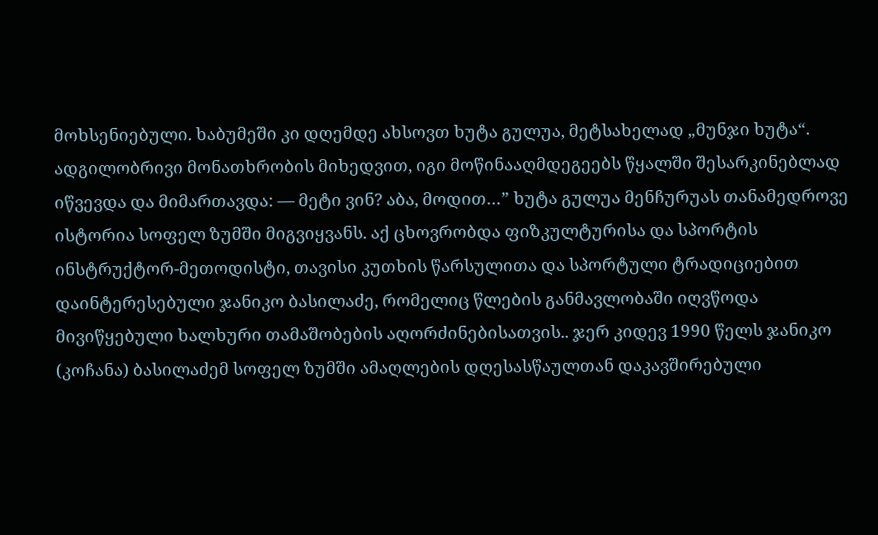მოხსენიებული. ხაბუმეში კი დღემდე ახსოვთ ხუტა გულუა, მეტსახელად „მუნჯი ხუტა“. ადგილობრივი მონათხრობის მიხედვით, იგი მოწინააღმდეგეებს წყალში შესარკინებლად იწვევდა და მიმართავდა: — მეტი ვინ? აბა, მოდით…” ხუტა გულუა მენჩურუას თანამედროვე ისტორია სოფელ ზუმში მიგვიყვანს. აქ ცხოვრობდა ფიზკულტურისა და სპორტის ინსტრუქტორ-მეთოდისტი, თავისი კუთხის წარსულითა და სპორტული ტრადიციებით დაინტერესებული ჯანიკო ბასილაძე, რომელიც წლების განმავლობაში იღვწოდა მივიწყებული ხალხური თამაშობების აღორძინებისათვის.. ჯერ კიდევ 1990 წელს ჯანიკო (კოჩანა) ბასილაძემ სოფელ ზუმში ამაღლების დღესასწაულთან დაკავშირებული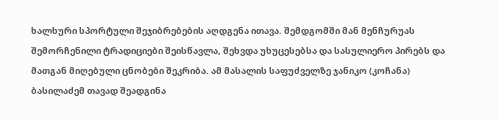ხალხური სპორტული შეჯიბრებების აღდგენა ითავა. შემდგომში მან მენჩურუას შემორჩენილი ტრადიციები შეისწავლა, შეხვდა უხუცესებსა და სასულიერო პირებს და მათგან მიღებული ცნობები შეკრიბა. ამ მასალის საფუძველზე ჯანიკო (კოჩანა) ბასილაძემ თავად შეადგინა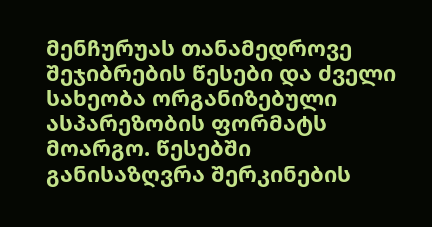მენჩურუას თანამედროვე შეჯიბრების წესები და ძველი სახეობა ორგანიზებული ასპარეზობის ფორმატს მოარგო. წესებში განისაზღვრა შერკინების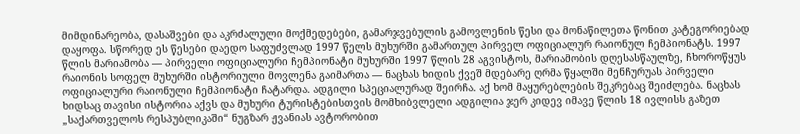მიმდინარეობა, დასაშვები და აკრძალული მოქმედებები, გამარჯვებულის გამოვლენის წესი და მონაწილეთა წონით კატეგორიებად დაყოფა. სწორედ ეს წესები დაედო საფუძვლად 1997 წელს მუხურში გამართულ პირველ ოფიციალურ რაიონულ ჩემპიონატს. 1997 წლის მარიამობა — პირველი ოფიციალური ჩემპიონატი მუხურში 1997 წლის 28 აგვისტოს, მარიამობის დღესასწაულზე, ჩხოროწყუს რაიონის სოფელ მუხურში ისტორიული მოვლენა გაიმართა — ნაცხას ხიდის ქვეშ მდებარე ღრმა წყალში მენჩურუას პირველი ოფიციალური რაიონული ჩემპიონატი ჩატარდა. ადგილი სპეციალურად შეირჩა. აქ ხომ მაყურებლების შეკრებაც შეიძლება. ნაცხას ხიდსაც თავისი ისტორია აქვს და მუხური ტურისტებისთვის მომხიბვლელი ადგილია ჯერ კიდევ იმავე წლის 18 ივლისს გაზეთ „საქართველოს რესპუბლიკაში“ ნუგზარ ჟვანიას ავტორობით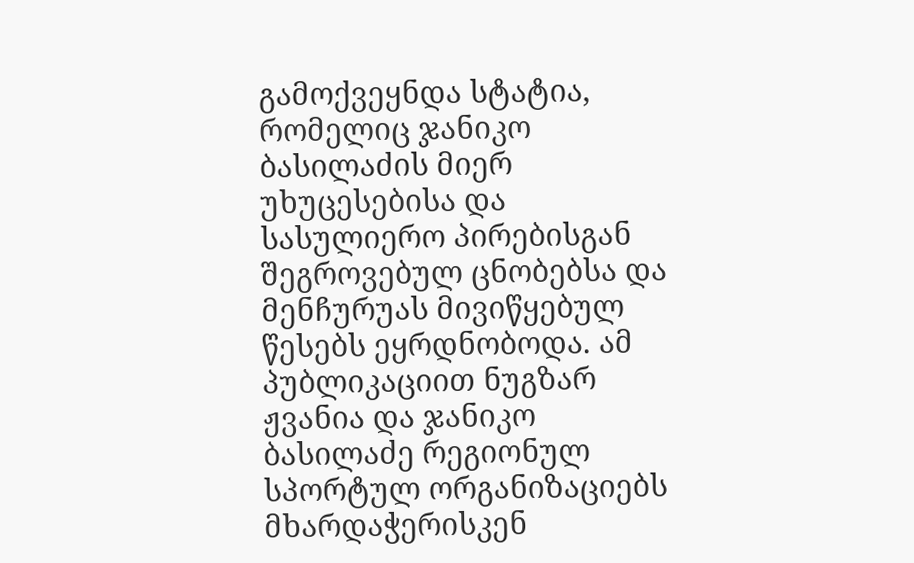გამოქვეყნდა სტატია, რომელიც ჯანიკო ბასილაძის მიერ უხუცესებისა და სასულიერო პირებისგან შეგროვებულ ცნობებსა და მენჩურუას მივიწყებულ წესებს ეყრდნობოდა. ამ პუბლიკაციით ნუგზარ ჟვანია და ჯანიკო ბასილაძე რეგიონულ სპორტულ ორგანიზაციებს მხარდაჭერისკენ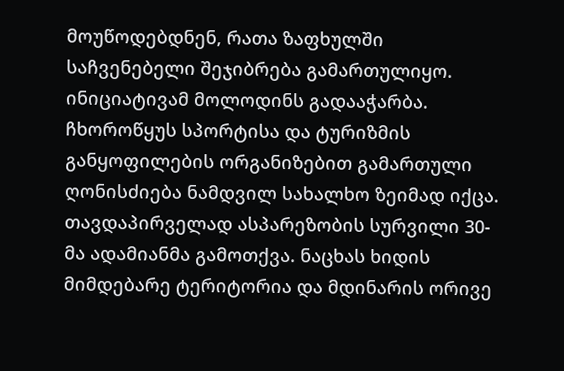მოუწოდებდნენ, რათა ზაფხულში საჩვენებელი შეჯიბრება გამართულიყო. ინიციატივამ მოლოდინს გადააჭარბა. ჩხოროწყუს სპორტისა და ტურიზმის განყოფილების ორგანიზებით გამართული ღონისძიება ნამდვილ სახალხო ზეიმად იქცა. თავდაპირველად ასპარეზობის სურვილი 30-მა ადამიანმა გამოთქვა. ნაცხას ხიდის მიმდებარე ტერიტორია და მდინარის ორივე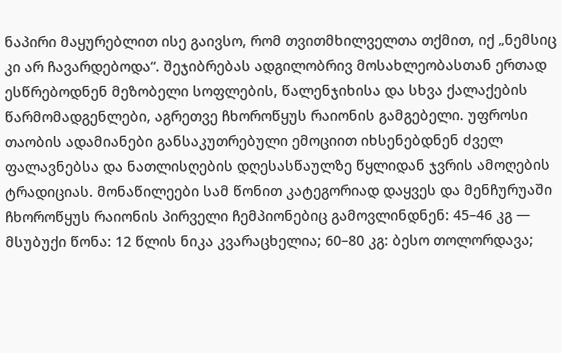ნაპირი მაყურებლით ისე გაივსო, რომ თვითმხილველთა თქმით, იქ „ნემსიც კი არ ჩავარდებოდა“. შეჯიბრებას ადგილობრივ მოსახლეობასთან ერთად ესწრებოდნენ მეზობელი სოფლების, წალენჯიხისა და სხვა ქალაქების წარმომადგენლები, აგრეთვე ჩხოროწყუს რაიონის გამგებელი. უფროსი თაობის ადამიანები განსაკუთრებული ემოციით იხსენებდნენ ძველ ფალავნებსა და ნათლისღების დღესასწაულზე წყლიდან ჯვრის ამოღების ტრადიციას. მონაწილეები სამ წონით კატეგორიად დაყვეს და მენჩურუაში ჩხოროწყუს რაიონის პირველი ჩემპიონებიც გამოვლინდნენ: 45–46 კგ — მსუბუქი წონა: 12 წლის ნიკა კვარაცხელია; 60–80 კგ: ბესო თოლორდავა;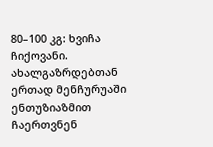80–100 კგ: ხვიჩა ჩიქოვანი. ახალგაზრდებთან ერთად მენჩურუაში ენთუზიაზმით ჩაერთვნენ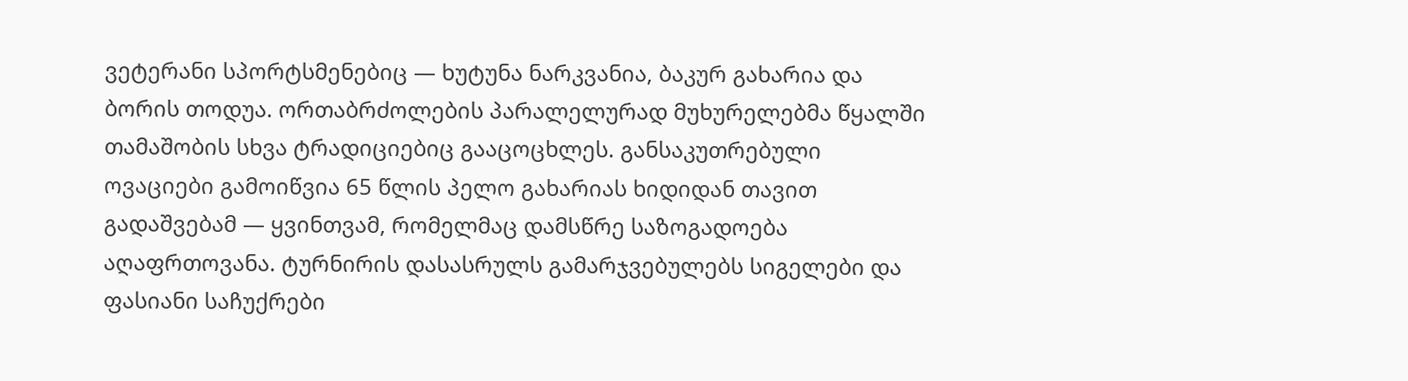ვეტერანი სპორტსმენებიც — ხუტუნა ნარკვანია, ბაკურ გახარია და ბორის თოდუა. ორთაბრძოლების პარალელურად მუხურელებმა წყალში თამაშობის სხვა ტრადიციებიც გააცოცხლეს. განსაკუთრებული ოვაციები გამოიწვია 65 წლის პელო გახარიას ხიდიდან თავით გადაშვებამ — ყვინთვამ, რომელმაც დამსწრე საზოგადოება აღაფრთოვანა. ტურნირის დასასრულს გამარჯვებულებს სიგელები და ფასიანი საჩუქრები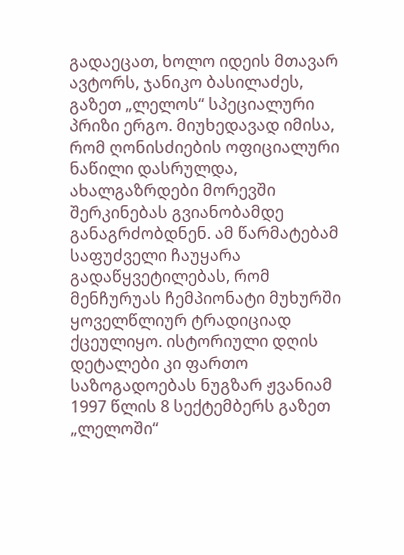გადაეცათ, ხოლო იდეის მთავარ ავტორს, ჯანიკო ბასილაძეს, გაზეთ „ლელოს“ სპეციალური პრიზი ერგო. მიუხედავად იმისა, რომ ღონისძიების ოფიციალური ნაწილი დასრულდა, ახალგაზრდები მორევში შერკინებას გვიანობამდე განაგრძობდნენ. ამ წარმატებამ საფუძველი ჩაუყარა გადაწყვეტილებას, რომ მენჩურუას ჩემპიონატი მუხურში ყოველწლიურ ტრადიციად ქცეულიყო. ისტორიული დღის დეტალები კი ფართო საზოგადოებას ნუგზარ ჟვანიამ 1997 წლის 8 სექტემბერს გაზეთ „ლელოში“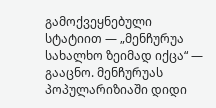გამოქვეყნებული სტატიით — „მენჩურუა სახალხო ზეიმად იქცა“ — გააცნო. მენჩურუას პოპულარიზიაში დიდი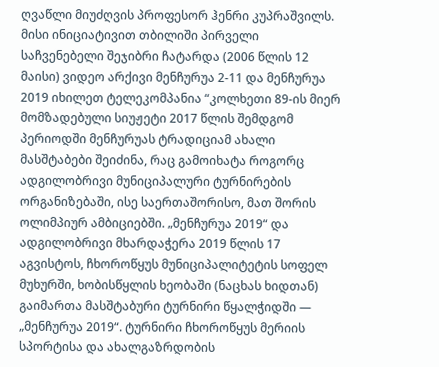ღვაწლი მიუძღვის პროფესორ ჰენრი კუპრაშვილს. მისი ინიციატივით თბილიში პირველი საჩვენებელი შეჯიბრი ჩატარდა (2006 წლის 12 მაისი) ვიდეო არქივი მენჩურუა 2-11 და მენჩურუა 2019 იხილეთ ტელეკომპანია “კოლხეთი 89-ის მიერ მომზადებული სიუჟეტი 2017 წლის შემდგომ პერიოდში მენჩურუას ტრადიციამ ახალი მასშტაბები შეიძინა, რაც გამოიხატა როგორც ადგილობრივი მუნიციპალური ტურნირების ორგანიზებაში, ისე საერთაშორისო, მათ შორის ოლიმპიურ ამბიციებში. „მენჩურუა 2019“ და ადგილობრივი მხარდაჭერა 2019 წლის 17 აგვისტოს, ჩხოროწყუს მუნიციპალიტეტის სოფელ მუხურში, ხობისწყლის ხეობაში (ნაცხას ხიდთან) გაიმართა მასშტაბური ტურნირი წყალჭიდში — „მენჩურუა 2019“. ტურნირი ჩხოროწყუს მერიის სპორტისა და ახალგაზრდობის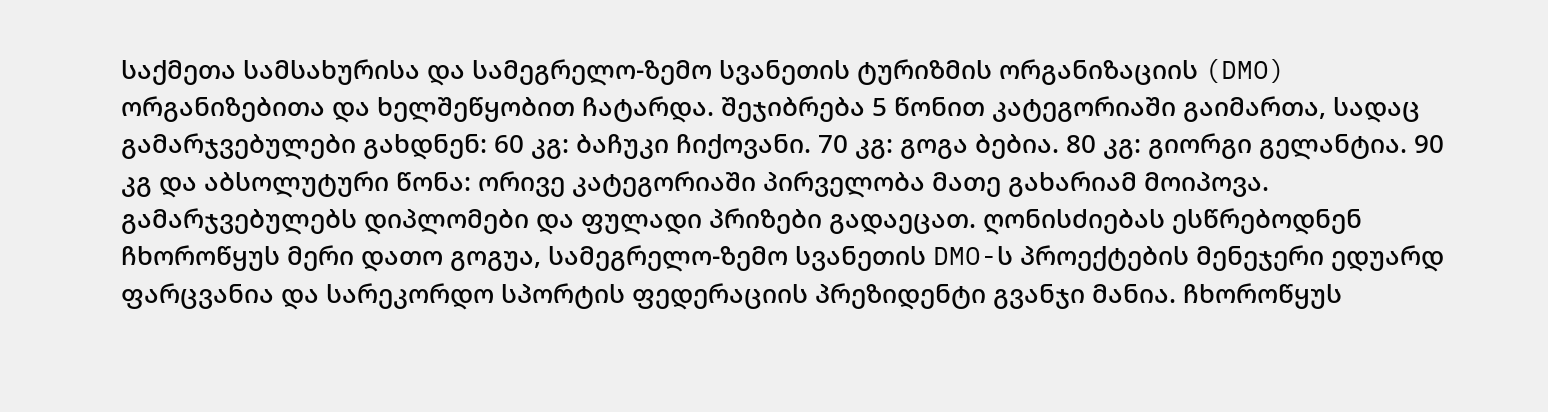საქმეთა სამსახურისა და სამეგრელო-ზემო სვანეთის ტურიზმის ორგანიზაციის (DMO) ორგანიზებითა და ხელშეწყობით ჩატარდა. შეჯიბრება 5 წონით კატეგორიაში გაიმართა, სადაც გამარჯვებულები გახდნენ: 60 კგ: ბაჩუკი ჩიქოვანი. 70 კგ: გოგა ბებია. 80 კგ: გიორგი გელანტია. 90 კგ და აბსოლუტური წონა: ორივე კატეგორიაში პირველობა მათე გახარიამ მოიპოვა. გამარჯვებულებს დიპლომები და ფულადი პრიზები გადაეცათ. ღონისძიებას ესწრებოდნენ ჩხოროწყუს მერი დათო გოგუა, სამეგრელო-ზემო სვანეთის DMO-ს პროექტების მენეჯერი ედუარდ ფარცვანია და სარეკორდო სპორტის ფედერაციის პრეზიდენტი გვანჯი მანია. ჩხოროწყუს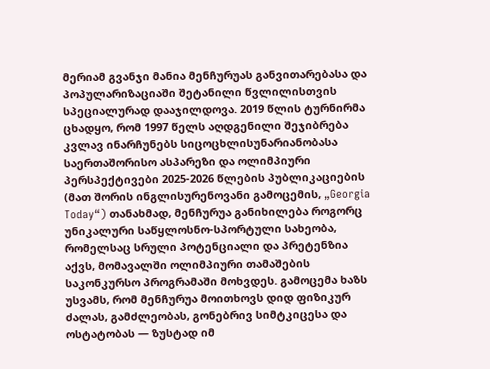მერიამ გვანჯი მანია მენჩურუას განვითარებასა და პოპულარიზაციაში შეტანილი წვლილისთვის სპეციალურად დააჯილდოვა. 2019 წლის ტურნირმა ცხადყო, რომ 1997 წელს აღდგენილი შეჯიბრება კვლავ ინარჩუნებს სიცოცხლისუნარიანობასა საერთაშორისო ასპარეზი და ოლიმპიური პერსპექტივები 2025-2026 წლების პუბლიკაციების (მათ შორის ინგლისურენოვანი გამოცემის, „Georgia Today“) თანახმად, მენჩურუა განიხილება როგორც უნიკალური საწყლოსნო-სპორტული სახეობა, რომელსაც სრული პოტენციალი და პრეტენზია აქვს, მომავალში ოლიმპიური თამაშების საკონკურსო პროგრამაში მოხვდეს. გამოცემა ხაზს უსვამს, რომ მენჩურუა მოითხოვს დიდ ფიზიკურ ძალას, გამძლეობას, გონებრივ სიმტკიცესა და ოსტატობას — ზუსტად იმ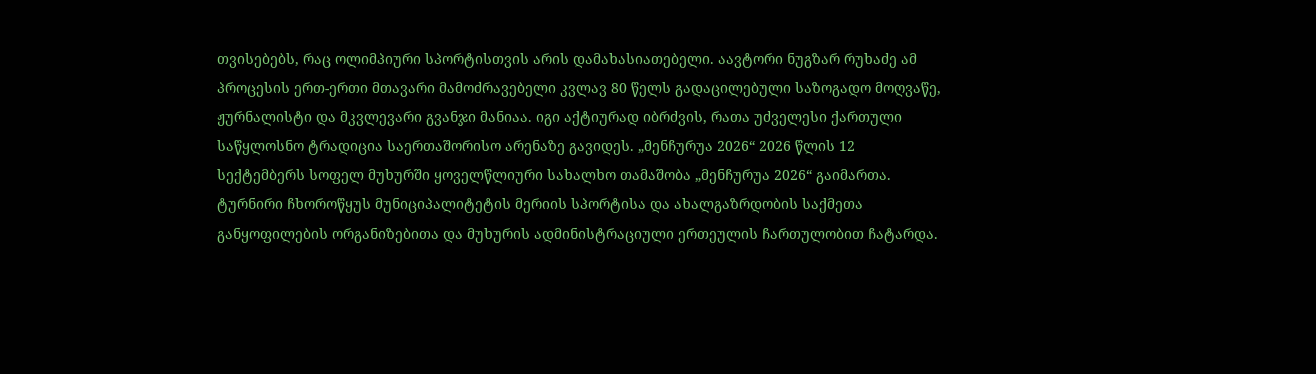თვისებებს, რაც ოლიმპიური სპორტისთვის არის დამახასიათებელი. აავტორი ნუგზარ რუხაძე ამ პროცესის ერთ-ერთი მთავარი მამოძრავებელი კვლავ 80 წელს გადაცილებული საზოგადო მოღვაწე, ჟურნალისტი და მკვლევარი გვანჯი მანიაა. იგი აქტიურად იბრძვის, რათა უძველესი ქართული საწყლოსნო ტრადიცია საერთაშორისო არენაზე გავიდეს. „მენჩურუა 2026“ 2026 წლის 12 სექტემბერს სოფელ მუხურში ყოველწლიური სახალხო თამაშობა „მენჩურუა 2026“ გაიმართა. ტურნირი ჩხოროწყუს მუნიციპალიტეტის მერიის სპორტისა და ახალგაზრდობის საქმეთა განყოფილების ორგანიზებითა და მუხურის ადმინისტრაციული ერთეულის ჩართულობით ჩატარდა.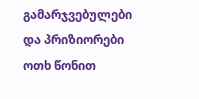გამარჯვებულები და პრიზიორები ოთხ წონით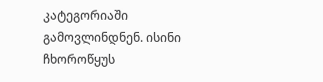კატეგორიაში გამოვლინდნენ. ისინი ჩხოროწყუს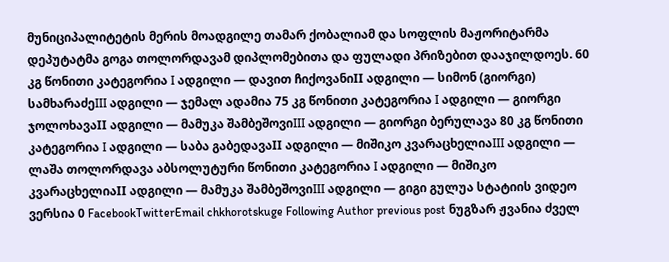მუნიციპალიტეტის მერის მოადგილე თამარ ქობალიამ და სოფლის მაჟორიტარმა დეპუტატმა გოგა თოლორდავამ დიპლომებითა და ფულადი პრიზებით დააჯილდოეს. 60 კგ წონითი კატეგორია I ადგილი — დავით ჩიქოვანიII ადგილი — სიმონ (გიორგი) სამხარაძეIII ადგილი — ჯემალ ადამია 75 კგ წონითი კატეგორია I ადგილი — გიორგი ჯოლოხავაII ადგილი — მამუკა შამბეშოვიIII ადგილი — გიორგი ბერულავა 80 კგ წონითი კატეგორია I ადგილი — საბა გაბედავაII ადგილი — მიშიკო კვარაცხელიაIII ადგილი — ლაშა თოლორდავა აბსოლუტური წონითი კატეგორია I ადგილი — მიშიკო კვარაცხელიაII ადგილი — მამუკა შამბეშოვიIII ადგილი — გიგი გულუა სტატიის ვიდეო ვერსია 0 FacebookTwitterEmail chkhorotskuge Following Author previous post ნუგზარ ჟვანია ძველ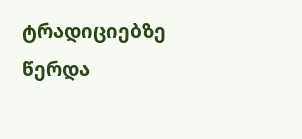ტრადიციებზე წერდა